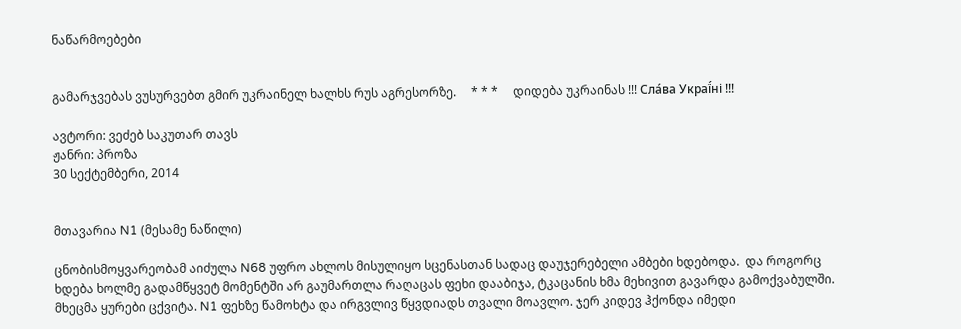ნაწარმოებები


გამარჯვებას ვუსურვებთ გმირ უკრაინელ ხალხს რუს აგრესორზე.     * * *     დიდება უკრაინას !!! Сла́ва Украї́ні !!!

ავტორი: ვეძებ საკუთარ თავს
ჟანრი: პროზა
30 სექტემბერი, 2014


მთავარია N1 (მესამე ნაწილი)

ცნობისმოყვარეობამ აიძულა N68 უფრო ახლოს მისულიყო სცენასთან სადაც დაუჯერებელი ამბები ხდებოდა.  და როგორც ხდება ხოლმე გადამწყვეტ მომენტში არ გაუმართლა რაღაცას ფეხი დააბიჯა, ტკაცანის ხმა მეხივით გავარდა გამოქვაბულში. მხეცმა ყურები ცქვიტა. N1 ფეხზე წამოხტა და ირგვლივ წყვდიადს თვალი მოავლო. ჯერ კიდევ ჰქონდა იმედი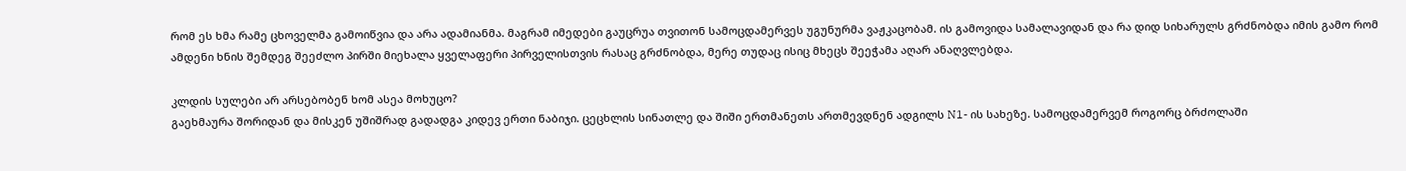რომ ეს ხმა რამე ცხოველმა გამოიწვია და არა ადამიანმა. მაგრამ იმედები გაუცრუა თვითონ სამოცდამერვეს უგუნურმა ვაჟკაცობამ. ის გამოვიდა სამალავიდან და რა დიდ სიხარულს გრძნობდა იმის გამო რომ ამდენი ხნის შემდეგ შეეძლო პირში მიეხალა ყველაფერი პირველისთვის რასაც გრძნობდა, მერე თუდაც ისიც მხეცს შეეჭამა აღარ ანაღვლებდა.

კლდის სულები არ არსებობენ ხომ ასეა მოხუცო?
გაეხმაურა შორიდან და მისკენ უშიშრად გადადგა კიდევ ერთი ნაბიჯი. ცეცხლის სინათლე და შიში ერთმანეთს ართმევდნენ ადგილს N1- ის სახეზე. სამოცდამერვემ როგორც ბრძოლაში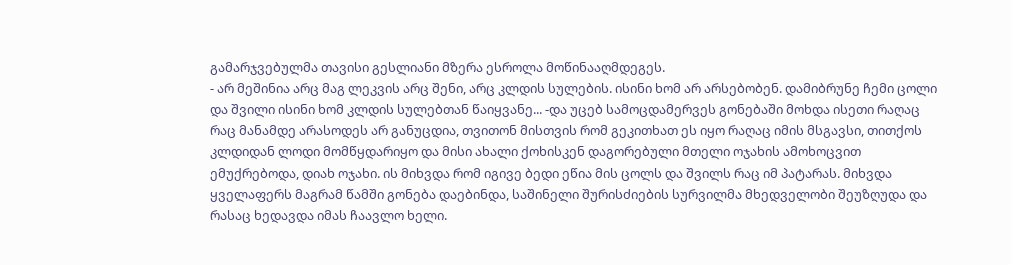გამარჯვებულმა თავისი გესლიანი მზერა ესროლა მოწინააღმდეგეს.
- არ მეშინია არც მაგ ლეკვის არც შენი, არც კლდის სულების. ისინი ხომ არ არსებობენ. დამიბრუნე ჩემი ცოლი და შვილი ისინი ხომ კლდის სულებთან წაიყვანე... -და უცებ სამოცდამერვეს გონებაში მოხდა ისეთი რაღაც რაც მანამდე არასოდეს არ განუცდია, თვითონ მისთვის რომ გეკითხათ ეს იყო რაღაც იმის მსგავსი, თითქოს კლდიდან ლოდი მომწყდარიყო და მისი ახალი ქოხისკენ დაგორებული მთელი ოჯახის ამოხოცვით ემუქრებოდა, დიახ ოჯახი. ის მიხვდა რომ იგივე ბედი ეწია მის ცოლს და შვილს რაც იმ პატარას. მიხვდა ყველაფერს მაგრამ წამში გონება დაებინდა, საშინელი შურისძიების სურვილმა მხედველობი შეუზღუდა და რასაც ხედავდა იმას ჩაავლო ხელი.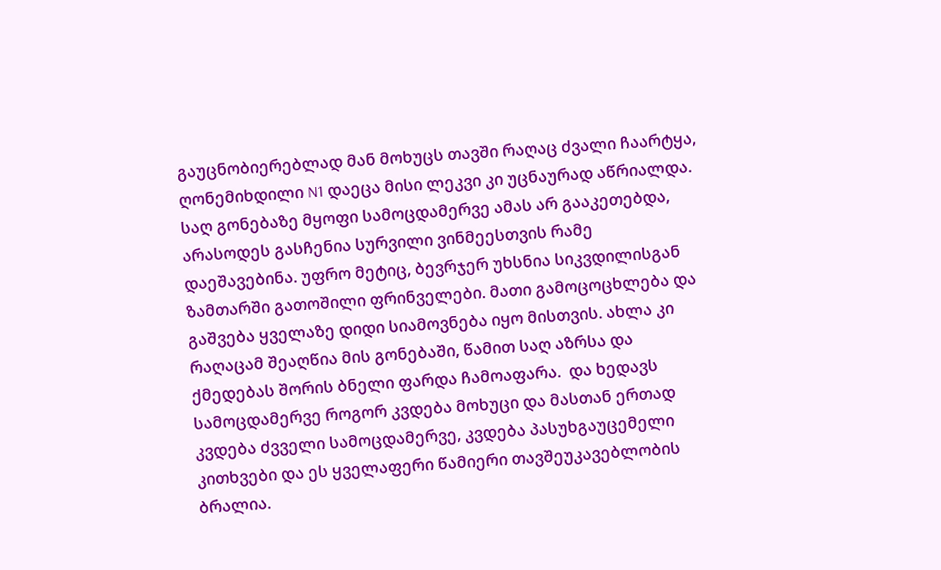გაუცნობიერებლად მან მოხუცს თავში რაღაც ძვალი ჩაარტყა, ღონემიხდილი N1 დაეცა მისი ლეკვი კი უცნაურად აწრიალდა. საღ გონებაზე მყოფი სამოცდამერვე ამას არ გააკეთებდა, არასოდეს გასჩენია სურვილი ვინმეესთვის რამე დაეშავებინა. უფრო მეტიც, ბევრჯერ უხსნია სიკვდილისგან ზამთარში გათოშილი ფრინველები. მათი გამოცოცხლება და გაშვება ყველაზე დიდი სიამოვნება იყო მისთვის. ახლა კი რაღაცამ შეაღწია მის გონებაში, წამით საღ აზრსა და ქმედებას შორის ბნელი ფარდა ჩამოაფარა.  და ხედავს სამოცდამერვე როგორ კვდება მოხუცი და მასთან ერთად კვდება ძვველი სამოცდამერვე, კვდება პასუხგაუცემელი კითხვები და ეს ყველაფერი წამიერი თავშეუკავებლობის ბრალია.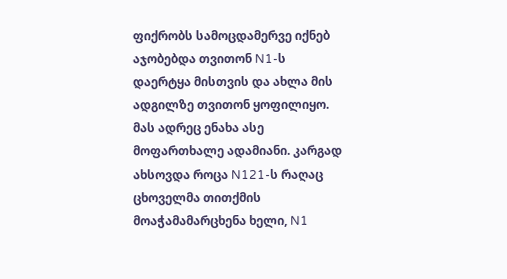ფიქრობს სამოცდამერვე იქნებ აჯობებდა თვითონ N1-ს დაერტყა მისთვის და ახლა მის ადგილზე თვითონ ყოფილიყო. მას ადრეც ენახა ასე მოფართხალე ადამიანი. კარგად ახსოვდა როცა N121-ს რაღაც ცხოველმა თითქმის მოაჭამამარცხენა ხელი, N1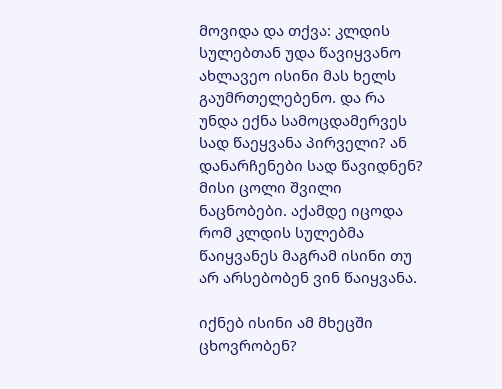მოვიდა და თქვა: კლდის სულებთან უდა წავიყვანო ახლავეო ისინი მას ხელს გაუმრთელებენო. და რა უნდა ექნა სამოცდამერვეს სად წაეყვანა პირველი? ან დანარჩენები სად წავიდნენ? მისი ცოლი შვილი ნაცნობები. აქამდე იცოდა რომ კლდის სულებმა წაიყვანეს მაგრამ ისინი თუ არ არსებობენ ვინ წაიყვანა.

იქნებ ისინი ამ მხეცში ცხოვრობენ?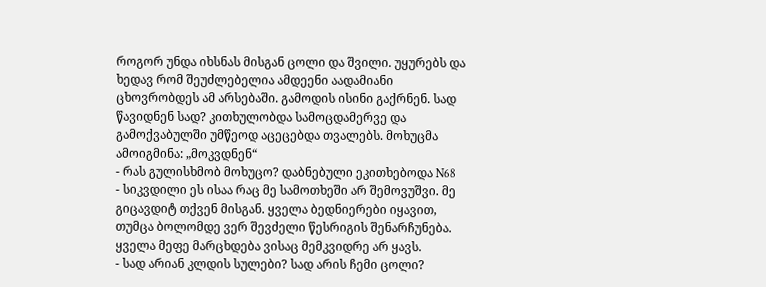როგორ უნდა იხსნას მისგან ცოლი და შვილი. უყურებს და ხედავ რომ შეუძლებელია ამდეენი აადამიანი ცხოვრობდეს ამ არსებაში. გამოდის ისინი გაქრნენ. სად წავიდნენ სად? კითხულობდა სამოცდამერვე და გამოქვაბულში უმწეოდ აცეცებდა თვალებს. მოხუცმა ამოიგმინა: „მოკვდნენ“
- რას გულისხმობ მოხუცო? დაბნებული ეკითხებოდა N68
- სიკვდილი ეს ისაა რაც მე სამოთხეში არ შემოვუშვი. მე გიცავდიტ თქვენ მისგან. ყველა ბედნიერები იყავით, თუმცა ბოლომდე ვერ შევძელი წესრიგის შენარჩუნება. ყველა მეფე მარცხდება ვისაც მემკვიდრე არ ყავს.
- სად არიან კლდის სულები? სად არის ჩემი ცოლი?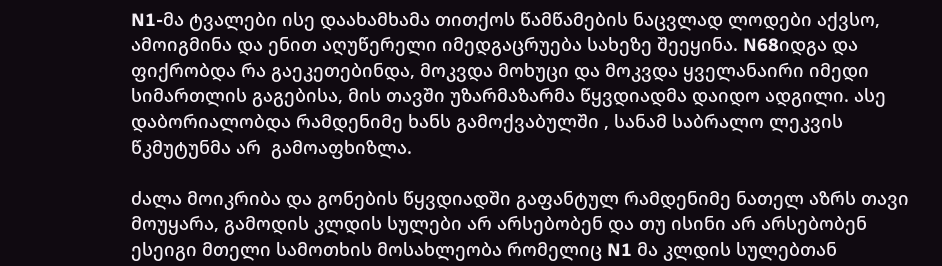N1-მა ტვალები ისე დაახამხამა თითქოს წამწამების ნაცვლად ლოდები აქვსო, ამოიგმინა და ენით აღუწერელი იმედგაცრუება სახეზე შეეყინა. N68იდგა და ფიქრობდა რა გაეკეთებინდა, მოკვდა მოხუცი და მოკვდა ყველანაირი იმედი სიმართლის გაგებისა, მის თავში უზარმაზარმა წყვდიადმა დაიდო ადგილი. ასე დაბორიალობდა რამდენიმე ხანს გამოქვაბულში , სანამ საბრალო ლეკვის წკმუტუნმა არ  გამოაფხიზლა.

ძალა მოიკრიბა და გონების წყვდიადში გაფანტულ რამდენიმე ნათელ აზრს თავი მოუყარა, გამოდის კლდის სულები არ არსებობენ და თუ ისინი არ არსებობენ ესეიგი მთელი სამოთხის მოსახლეობა რომელიც N1 მა კლდის სულებთან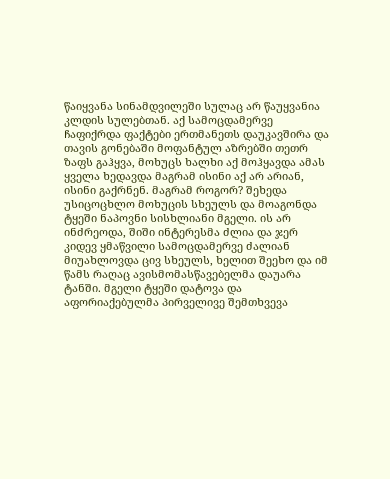წაიყვანა სინამდვილეში სულაც არ წაუყვანია კლდის სულებთან. აქ სამოცდამერვე ჩაფიქრდა ფაქტები ერთმანეთს დაუკავშირა და თავის გონებაში მოფანტულ აზრებში თეთრ ზაფს გაჰყვა, მოხუცს ხალხი აქ მოჰყავდა ამას ყველა ხედავდა მაგრამ ისინი აქ არ არიან, ისინი გაქრნენ. მაგრამ როგორ? შეხედა უსიცოცხლო მოხუცის სხეულს და მოაგონდა ტყეში ნაპოვნი სისხლიანი მგელი. ის არ ინძრეოდა, შიში ინტერესმა ძლია და ჯერ კიდევ ყმაწვილი სამოცდამერვე ძალიან მიუახლოვდა ცივ სხეულს, ხელით შეეხო და იმ წამს რაღაც ავისმომასწავებელმა დაუარა ტანში. მგელი ტყეში დატოვა და აფორიაქებულმა პირველივე შემთხვევა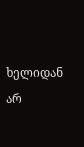ხელიდან არ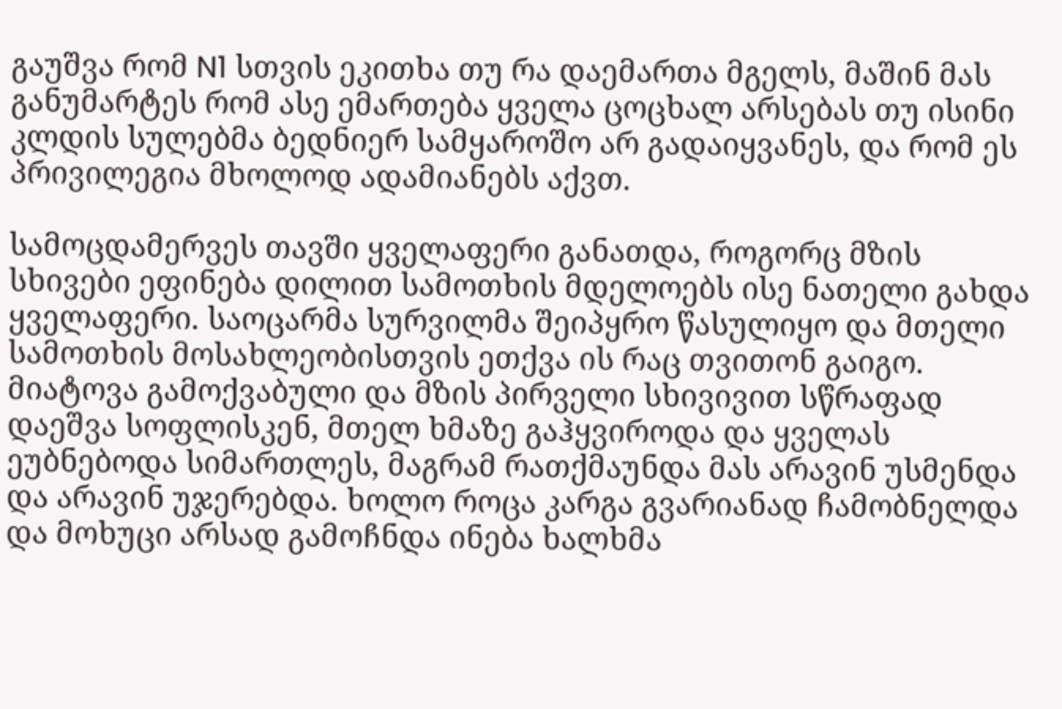გაუშვა რომ N1 სთვის ეკითხა თუ რა დაემართა მგელს, მაშინ მას განუმარტეს რომ ასე ემართება ყველა ცოცხალ არსებას თუ ისინი კლდის სულებმა ბედნიერ სამყაროშო არ გადაიყვანეს, და რომ ეს პრივილეგია მხოლოდ ადამიანებს აქვთ.

სამოცდამერვეს თავში ყველაფერი განათდა, როგორც მზის სხივები ეფინება დილით სამოთხის მდელოებს ისე ნათელი გახდა ყველაფერი. საოცარმა სურვილმა შეიპყრო წასულიყო და მთელი სამოთხის მოსახლეობისთვის ეთქვა ის რაც თვითონ გაიგო.
მიატოვა გამოქვაბული და მზის პირველი სხივივით სწრაფად დაეშვა სოფლისკენ, მთელ ხმაზე გაჰყვიროდა და ყველას ეუბნებოდა სიმართლეს, მაგრამ რათქმაუნდა მას არავინ უსმენდა და არავინ უჯერებდა. ხოლო როცა კარგა გვარიანად ჩამობნელდა და მოხუცი არსად გამოჩნდა ინება ხალხმა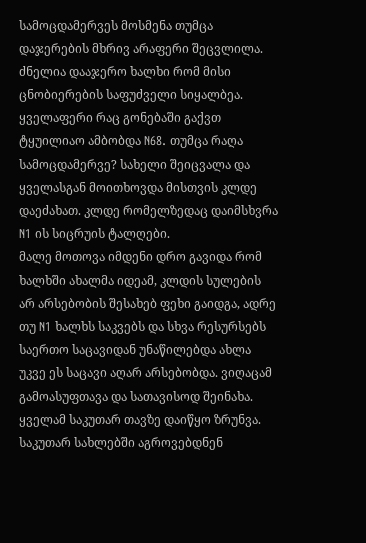სამოცდამერვეს მოსმენა თუმცა დაჯერების მხრივ არაფერი შეცვლილა. ძნელია დააჯერო ხალხი რომ მისი ცნობიერების საფუძველი სიყალბეა. ყველაფერი რაც გონებაში გაქვთ ტყუილიაო ამბობდა N68. თუმცა რაღა სამოცდამერვე? სახელი შეიცვალა და ყველასგან მოითხოვდა მისთვის კლდე დაეძახათ. კლდე რომელზედაც დაიმსხვრა N1 ის სიცრუის ტალღები.
მალე მოთოვა იმდენი დრო გავიდა რომ ხალხში ახალმა იდეამ, კლდის სულების არ არსებობის შესახებ ფეხი გაიდგა, ადრე თუ N1 ხალხს საკვებს და სხვა რესურსებს საერთო საცავიდან უნაწილებდა ახლა უკვე ეს საცავი აღარ არსებობდა. ვიღაცამ გამოასუფთავა და სათავისოდ შეინახა. ყველამ საკუთარ თავზე დაიწყო ზრუნვა. საკუთარ სახლებში აგროვებდნენ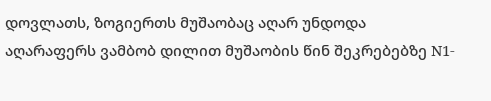დოვლათს, ზოგიერთს მუშაობაც აღარ უნდოდა აღარაფერს ვამბობ დილით მუშაობის წინ შეკრებებზე N1-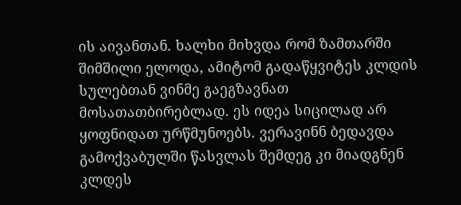ის აივანთან. ხალხი მიხვდა რომ ზამთარში შიმშილი ელოდა, ამიტომ გადაწყვიტეს კლდის სულებთან ვინმე გაეგზავნათ მოსათათბირებლად. ეს იდეა სიცილად არ ყოფნიდათ ურწმუნოებს. ვერავინნ ბედავდა გამოქვაბულში წასვლას შემდეგ კი მიადგნენ კლდეს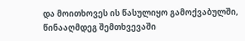და მოითხოვეს ის წასულიყო გამოქვაბულში, წინააღმდეგ შემთხვევაში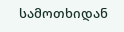სამოთხიდან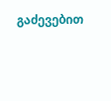გაძევებით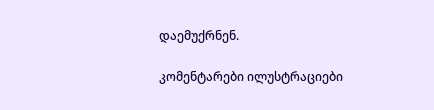დაემუქრნენ.

კომენტარები ილუსტრაციები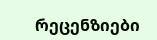რეცენზიები